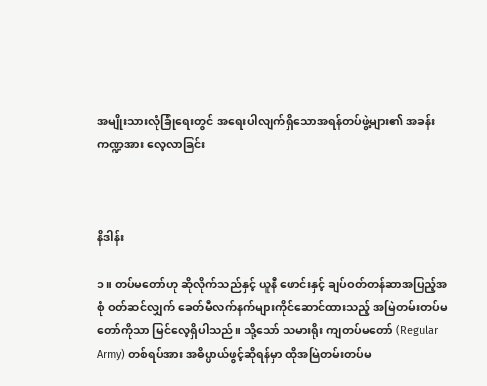အမျိုးသားလုံခြုံရေးတွင် အရေးပါလျက်ရှိသောအရန်တပ်ဖွဲ့များ၏ အခန်းကဏ္ဍအား လေ့လာခြင်း



နိဒါန်း

၁။ တပ်မတော်ဟု ဆိုလိုက်သည်နှင့် ယူနီ ဖောင်းနှင့် ချပ်ဝတ်တန်ဆာအပြည့်အစုံ ဝတ်ဆင်လျှက် ခေတ်မီလက်နက်များကိုင်ဆောင်ထားသည့် အမြဲတမ်းတပ်မတော်ကိုသာ မြင်လေ့ရှိပါသည်။ သို့သော် သမားရိုး ကျတပ်မတော် (Regular Army) တစ်ရပ်အား အဓိပ္ပာယ်ဖွင့်ဆိုရန်မှာ ထိုအမြဲတမ်းတပ်မ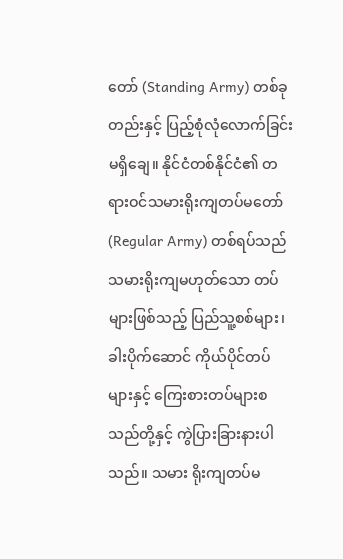တော် (Standing Army) တစ်ခုတည်းနှင့် ပြည့်စုံလုံလောက်ခြင်း မရှိချေ။ နိုင်ငံတစ်နိုင်ငံ၏ တရားဝင်သမားရိုးကျတပ်မတော် (Regular Army) တစ်ရပ်သည် သမားရိုးကျမဟုတ်သော တပ်များဖြစ်သည့် ပြည်သူ့စစ်များ၊ ခါးပိုက်ဆောင် ကိုယ်ပိုင်တပ်များနှင့် ကြေးစားတပ်များစ သည်တို့နှင့် ကွဲပြားခြားနားပါသည်။ သမား ရိုးကျတပ်မ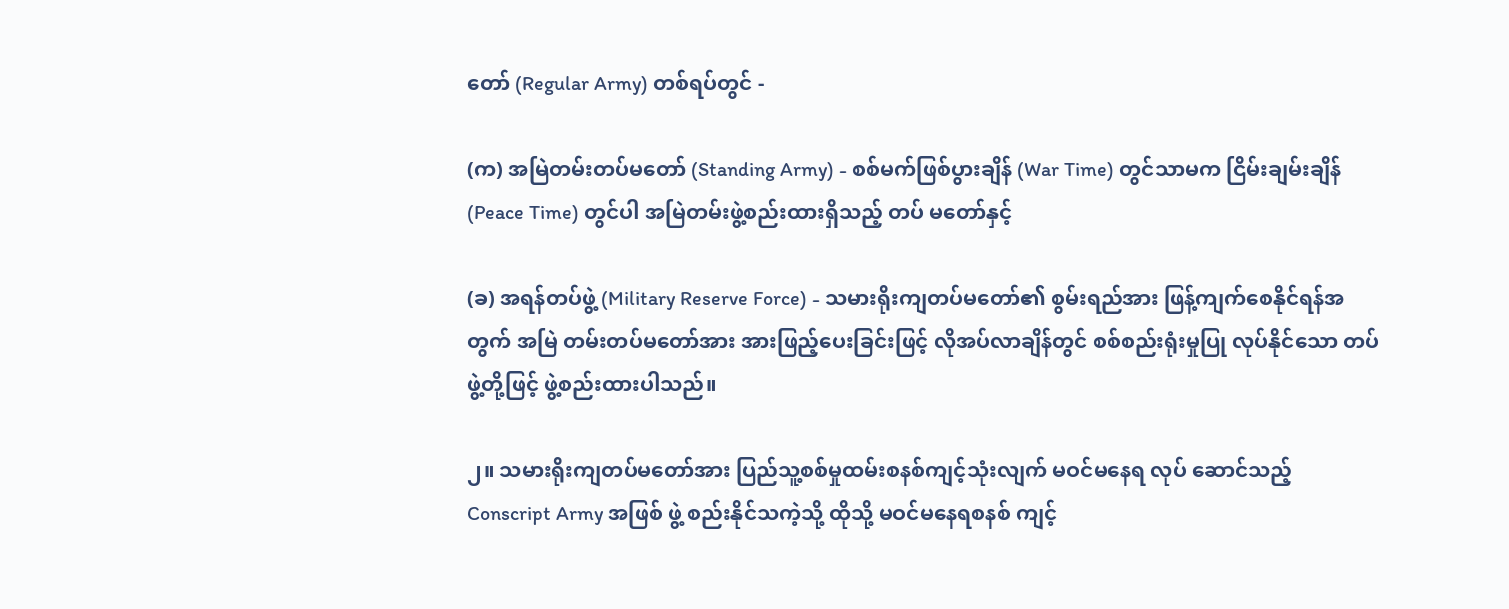တော် (Regular Army) တစ်ရပ်တွင် -

(က) အမြဲတမ်းတပ်မတော် (Standing Army) - စစ်မက်ဖြစ်ပွားချိန် (War Time) တွင်သာမက ငြိမ်းချမ်းချိန် (Peace Time) တွင်ပါ အမြဲတမ်းဖွဲ့စည်းထားရှိသည့် တပ် မတော်နှင့်

(ခ) အရန်တပ်ဖွဲ့ (Military Reserve Force) - သမားရိုးကျတပ်မတော်၏ စွမ်းရည်အား ဖြန့်ကျက်စေနိုင်ရန်အတွက် အမြဲ တမ်းတပ်မတော်အား အားဖြည့်ပေးခြင်းဖြင့် လိုအပ်လာချိန်တွင် စစ်စည်းရုံးမှုပြု လုပ်နိုင်သော တပ်ဖွဲ့တို့ဖြင့် ဖွဲ့စည်းထားပါသည်။

၂။ သမားရိုးကျတပ်မတော်အား ပြည်သူ့စစ်မှုထမ်းစနစ်ကျင့်သုံးလျက် မဝင်မနေရ လုပ် ဆောင်သည့် Conscript Army အဖြစ် ဖွဲ့ စည်းနိုင်သကဲ့သို့ ထိုသို့ မဝင်မနေရစနစ် ကျင့်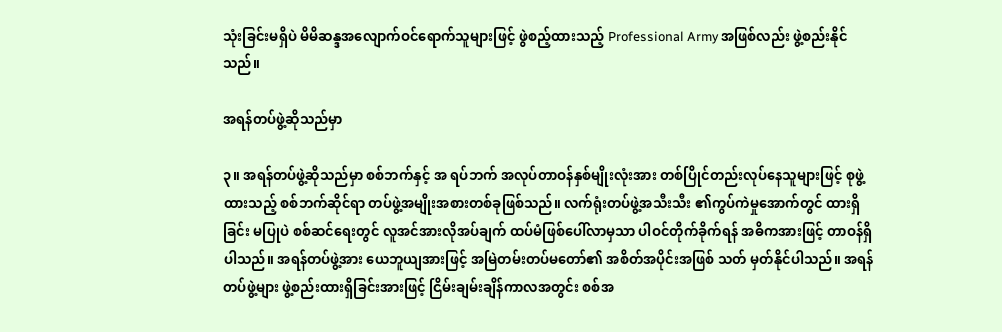သုံးခြင်းမရှိပဲ မိမိဆန္ဒအလျောက်ဝင်ရောက်သူများဖြင့် ဖွဲစည့်ထားသည့် Professional Army အဖြစ်လည်း ဖွဲ့စည်းနိုင်သည်။

အရန်တပ်ဖွဲ့ဆိုသည်မှာ

၃။ အရန်တပ်ဖွဲ့ဆိုသည်မှာ စစ်ဘက်နှင့် အ ရပ်ဘက် အလုပ်တာဝန်နှစ်မျိုးလုံးအား တစ်ပြိုင်တည်းလုပ်နေသူများဖြင့် စုဖွဲ့ထားသည့် စစ်ဘက်ဆိုင်ရာ တပ်ဖွဲ့အမျိုးအစားတစ်ခုဖြစ်သည်။ လက်ရုံးတပ်ဖွဲ့အသီးသီး ၏ကွပ်ကဲမှုအောက်တွင် ထားရှိခြင်း မပြုပဲ စစ်ဆင်ရေးတွင် လူအင်အားလိုအပ်ချက် ထပ်မံဖြစ်ပေါ်လာမှသာ ပါဝင်တိုက်ခိုက်ရန် အဓိကအားဖြင့် တာဝန်ရှိပါသည်။ အရန်တပ်ဖွဲ့အား ယေဘူယျအားဖြင့် အမြဲတမ်းတပ်မတော်၏ အစိတ်အပိုင်းအဖြစ် သတ် မှတ်နိုင်ပါသည်။ အရန်တပ်ဖွဲ့များ ဖွဲ့စည်းထားရှိခြင်းအားဖြင့် ငြိမ်းချမ်းချိန်ကာလအတွင်း စစ်အ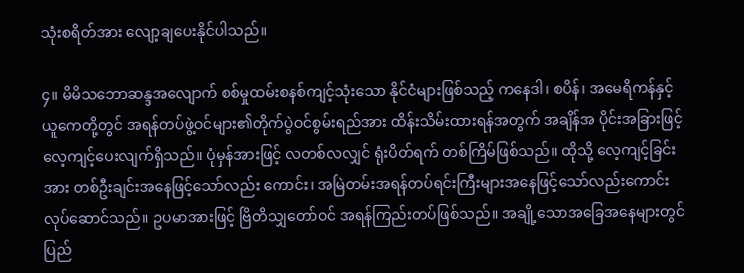သုံးစရိတ်အား လျော့ချပေးနိုင်ပါသည်။

၄။ မိမိသဘောဆန္ဒအလျောက် စစ်မှုထမ်းစနစ်ကျင့်သုံးသော နိုင်ငံများဖြစ်သည့် ကနေဒါ၊ စပိန်၊ အမေရိကန်နှင့် ယူကေတို့တွင် အရန်တပ်ဖွဲ့ဝင်များ၏တိုက်ပွဲဝင်စွမ်းရည်အား ထိန်းသိမ်းထားရန်အတွက် အချိန်အ ပိုင်းအခြားဖြင့် လေ့ကျင့်ပေးလျက်ရှိသည်။ ပုံမှန်အားဖြင့် လတစ်လလျှင် ရုံးပိတ်ရက် တစ်ကြိမ်ဖြစ်သည်။ ထိုသို့ လေ့ကျင့်ခြင်းအား တစ်ဦးချင်းအနေဖြင့်သော်လည်း ကောင်း၊ အမြဲတမ်းအရန်တပ်ရင်းကြီးများအနေဖြင့်သော်လည်းကောင်း လုပ်ဆောင်သည်။ ဥပမာအားဖြင့် ဗြိတိသျှတော်ဝင် အရန်ကြည်းတပ်ဖြစ်သည်။ အချို့သောအခြေအနေများတွင် ပြည်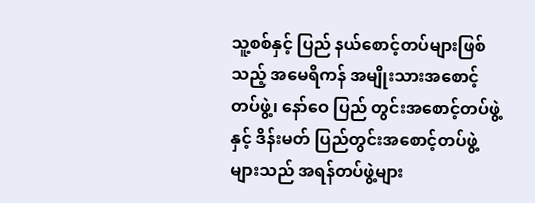သူ့စစ်နှင့် ပြည် နယ်စောင့်တပ်များဖြစ်သည့် အမေရိကန် အမျိုးသားအစောင့်တပ်ဖွဲ့၊ နော်ဝေ ပြည် တွင်းအစောင့်တပ်ဖွဲ့နှင့် ဒိန်းမတ် ပြည်တွင်းအစောင့်တပ်ဖွဲ့များသည် အရန်တပ်ဖွဲ့များ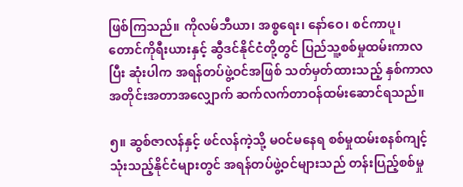ဖြစ်ကြသည်။ ကိုလမ်ဘီယာ၊ အစ္စရေး၊ နော်ဝေ၊ စင်ကာပူ၊ တောင်ကိုရီးယားနှင့် ဆွီဒင်နိုင်ငံတို့တွင် ပြည်သူ့စစ်မှုထမ်းကာလ ပြီး ဆုံးပါက အရန်တပ်ဖွဲ့ဝင်အဖြစ် သတ်မှတ်ထားသည့် နှစ်ကာလအတိုင်းအတာအလျှောက် ဆက်လက်တာဝန်ထမ်းဆောင်ရသည်။

၅။ ဆွစ်ဇာလန်နှင့် ဖင်လန်ကဲ့သို့ မဝင်မနေရ စစ်မှုထမ်းစနစ်ကျင့်သုံးသည့်နိုင်ငံများတွင် အရန်တပ်ဖွဲ့ဝင်များသည် တန်းပြည့်စစ်မှု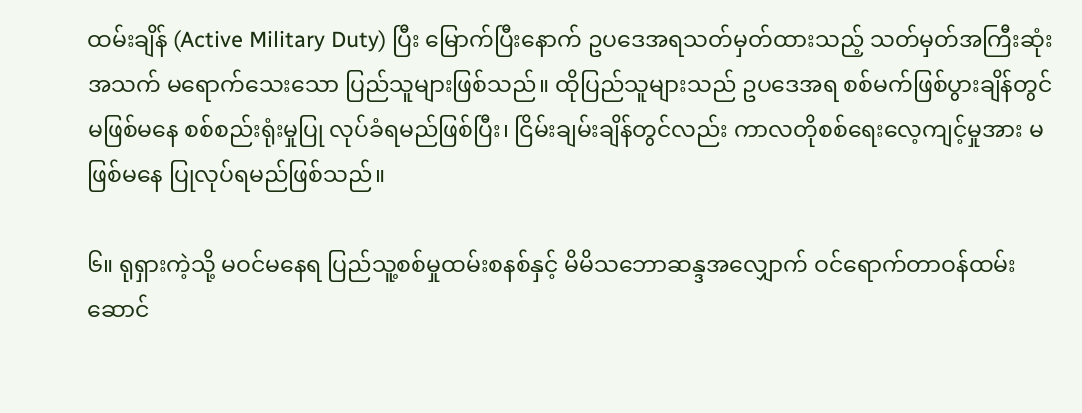ထမ်းချိန် (Active Military Duty) ပြီး မြောက်ပြီးနောက် ဥပဒေအရသတ်မှတ်ထားသည့် သတ်မှတ်အကြီးဆုံး အသက် မရောက်သေးသော ပြည်သူများဖြစ်သည်။ ထိုပြည်သူများသည် ဥပဒေအရ စစ်မက်ဖြစ်ပွားချိန်တွင် မဖြစ်မနေ စစ်စည်းရုံးမှုပြု လုပ်ခံရမည်ဖြစ်ပြီး၊ ငြိမ်းချမ်းချိန်တွင်လည်း ကာလတိုစစ်ရေးလေ့ကျင့်မှုအား မဖြစ်မနေ ပြုလုပ်ရမည်ဖြစ်သည်။

၆။ ရုရှားကဲ့သို့ မဝင်မနေရ ပြည်သူ့စစ်မှုထမ်းစနစ်နှင့် မိမိသဘောဆန္ဒအလျှောက် ဝင်ရောက်တာဝန်ထမ်းဆောင်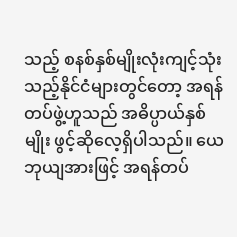သည့် စနစ်နှစ်မျိုးလုံးကျင့်သုံးသည့်နိုင်ငံများတွင်တော့ အရန်တပ်ဖွဲ့ဟူသည် အဓိပ္ပာယ်နှစ်မျိုး ဖွင့်ဆိုလေ့ရှိပါသည်။ ယေဘုယျအားဖြင့် အရန်တပ်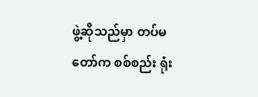ဖွဲ့ဆိုသည်မှာ တပ်မတော်က စစ်စည်း ရုံး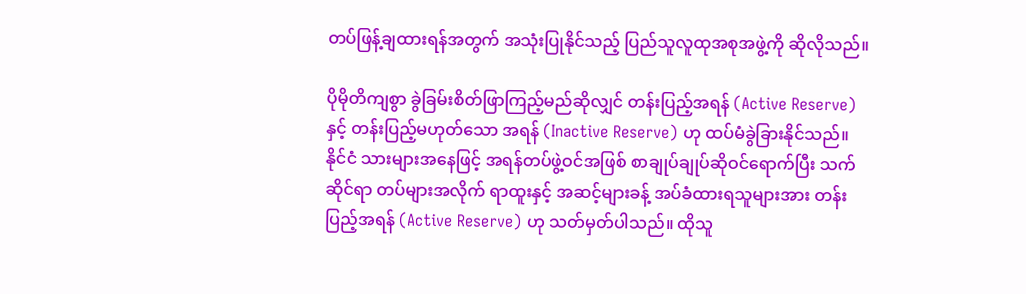တပ်ဖြန့်ချထားရန်အတွက် အသုံးပြုနိုင်သည့် ပြည်သူလူထုအစုအဖွဲ့ကို ဆိုလိုသည်။

ပိုမိုတိကျစွာ ခွဲခြမ်းစိတ်ဖြာကြည့်မည်ဆိုလျှင် တန်းပြည့်အရန် (Active Reserve) နှင့် တန်းပြည့်မဟုတ်သော အရန် (Inactive Reserve) ဟု ထပ်မံခွဲခြားနိုင်သည်။ နိုင်ငံ သားများအနေဖြင့် အရန်တပ်ဖွဲ့ဝင်အဖြစ် စာချုပ်ချုပ်ဆိုဝင်ရောက်ပြီး သက်ဆိုင်ရာ တပ်များအလိုက် ရာထူးနှင့် အဆင့်များခန့် အပ်ခံထားရသူများအား တန်းပြည့်အရန် (Active Reserve) ဟု သတ်မှတ်ပါသည်။ ထိုသူ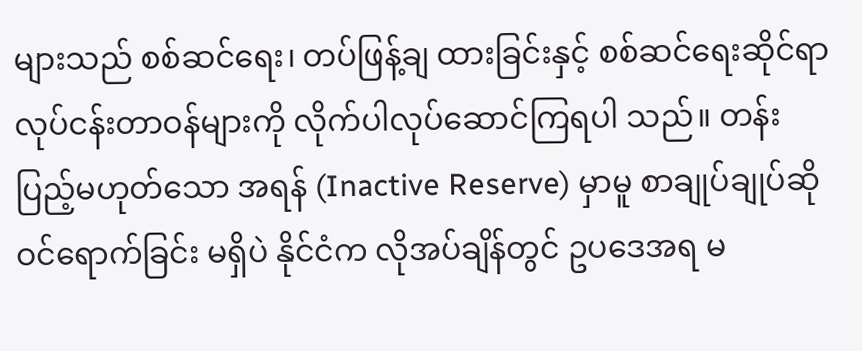များသည် စစ်ဆင်ရေး၊ တပ်ဖြန့်ချ ထားခြင်းနှင့် စစ်ဆင်ရေးဆိုင်ရာလုပ်ငန်းတာဝန်များကို လိုက်ပါလုပ်ဆောင်ကြရပါ သည်။ တန်းပြည့်မဟုတ်သော အရန် (Inactive Reserve) မှာမူ စာချုပ်ချုပ်ဆို ဝင်ရောက်ခြင်း မရှိပဲ နိုင်ငံက လိုအပ်ချိန်တွင် ဥပဒေအရ မ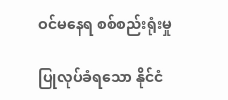ဝင်မနေရ စစ်စည်းရုံးမှု

ပြုလုပ်ခံရသော နိုင်ငံ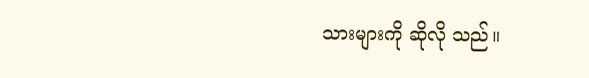သားများကို ဆိုလို သည်။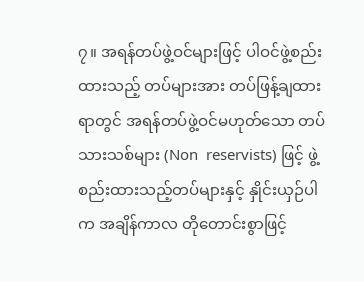၇။ အရန်တပ်ဖွဲ့ဝင်များဖြင့် ပါဝင်ဖွဲ့စည်းထားသည့် တပ်များအား တပ်ဖြန့်ချထားရာတွင် အရန်တပ်ဖွဲ့ဝင်မဟုတ်သော တပ် သားသစ်များ (Non  reservists) ဖြင့် ဖွဲ့စည်းထားသည့်တပ်များနှင့် နှိုင်းယှဉ်ပါက အချိန်ကာလ တိုတောင်းစွာဖြင့်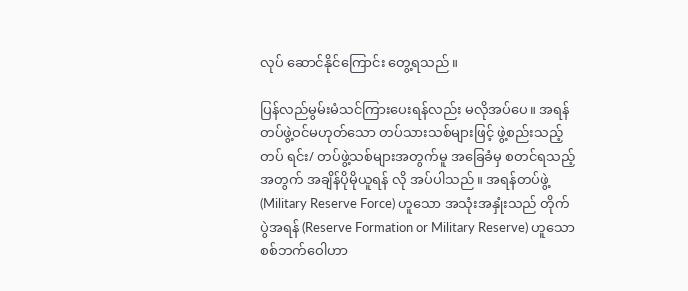လုပ် ဆောင်နိုင်ကြောင်း တွေ့ရသည်။

ပြန်လည်မွမ်းမံသင်ကြားပေးရန်လည်း မလိုအပ်ပေ။ အရန်တပ်ဖွဲ့ဝင်မဟုတ်သော တပ်သားသစ်များဖြင့် ဖွဲ့စည်းသည့် တပ် ရင်း/ တပ်ဖွဲ့သစ်များအတွက်မူ အခြေခံမှ စတင်ရသည့်အတွက် အချိန်ပိုမိုယူရန် လို အပ်ပါသည်။ အရန်တပ်ဖွဲ့ (Military Reserve Force) ဟူသော အသုံးအနှုံးသည် တိုက်ပွဲအရန် (Reserve Formation or Military Reserve) ဟူသော စစ်ဘက်ဝေါဟာ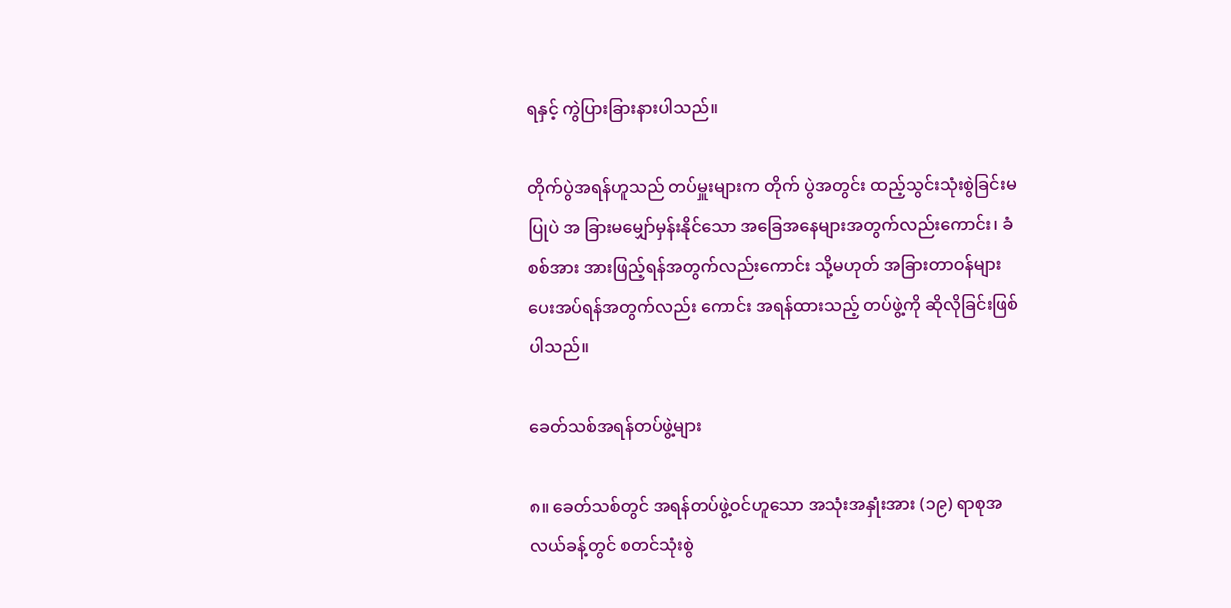ရနှင့် ကွဲပြားခြားနားပါသည်။

တိုက်ပွဲအရန်ဟူသည် တပ်မှူးများက တိုက် ပွဲအတွင်း ထည့်သွင်းသုံးစွဲခြင်းမပြုပဲ အ ခြားမမျှော်မှန်းနိုင်သော အခြေအနေများအတွက်လည်းကောင်း၊ ခံစစ်အား အားဖြည့်ရန်အတွက်လည်းကောင်း သို့မဟုတ် အခြားတာဝန်များပေးအပ်ရန်အတွက်လည်း ကောင်း အရန်ထားသည့် တပ်ဖွဲ့ကို ဆိုလိုခြင်းဖြစ်ပါသည်။

ခေတ်သစ်အရန်တပ်ဖွဲ့များ

၈။ ခေတ်သစ်တွင် အရန်တပ်ဖွဲ့ဝင်ဟူသော အသုံးအနှုံးအား (၁၉) ရာစုအလယ်ခန့်တွင် စတင်သုံးစွဲ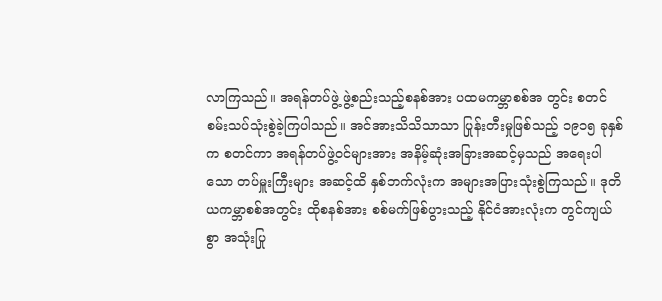လာကြသည်။ အရန်တပ်ဖွဲ့ ဖွဲ့စည်းသည့်စနစ်အား ပထမကမ္ဘာစစ်အ တွင်း စတင်စမ်းသပ်သုံးစွဲခဲ့ကြပါသည်။ အင်အားသိသိသာသာ ပြုန်းတီးမှုဖြစ်သည့် ၁၉၁၅ ခုနှစ်က စတင်ကာ အရန်တပ်ဖွဲ့ဝင်များအား အနိမ့်ဆုံးအခြားအဆင့်မှသည် အရေးပါသော တပ်မှူးကြီးများ အဆင့်ထိ နှစ်ဘက်လုံးက အများအပြားသုံးစွဲကြသည်။ ဒုတိယကမ္ဘာစစ်အတွင်း ထိုစနစ်အား စစ်မက်ဖြစ်ပွားသည့် နိုင်ငံအားလုံးက တွင်ကျယ်စွာ အသုံးပြု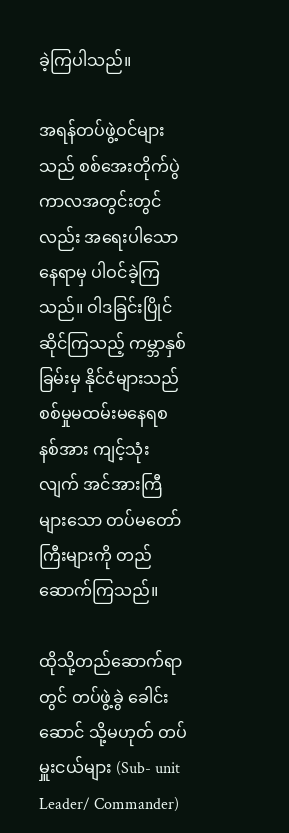ခဲ့ကြပါသည်။

အရန်တပ်ဖွဲ့ဝင်များသည် စစ်အေးတိုက်ပွဲကာလအတွင်းတွင်လည်း အရေးပါသောနေရာမှ ပါဝင်ခဲ့ကြသည်။ ဝါဒခြင်းပြိုင်ဆိုင်ကြသည့် ကမ္ဘာနှစ်ခြမ်းမှ နိုင်ငံများသည် စစ်မှုမထမ်းမနေရစနစ်အား ကျင့်သုံးလျက် အင်အားကြီများသော တပ်မတော်ကြီးများကို တည်ဆောက်ကြသည်။

ထိုသို့တည်ဆောက်ရာတွင် တပ်ဖွဲ့ခွဲ ခေါင်း ဆောင် သို့မဟုတ် တပ်မှူးငယ်များ (Sub- unit Leader/ Commander)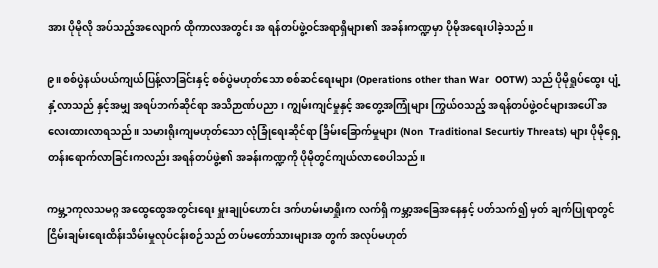အား ပိုမိုလို အပ်သည့်အလျောက် ထိုကာလအတွင်း အ ရန်တပ်ဖွဲ့ဝင်အရာရှိများ၏ အခန်းကဏ္ဍမှာ ပိုမိုအရေးပါခဲ့သည်။

၉။ စစ်ပွဲနယ်ပယ်ကျယ်ပြန့်လာခြင်းနှင့် စစ်ပွဲမဟုတ်သော စစ်ဆင်ရေးများ (Operations other than War  OOTW) သည် ပိုမိုရှုပ်ထွေး ပျံ့နှံ့လာသည် နှင့်အမျှ အရပ်ဘက်ဆိုင်ရာ အသိဉာဏ်ပညာ၊ ကျွမ်းကျင်မှုနှင့် အတွေ့အကြုံများ ကြွယ်ဝသည့် အရန်တပ်ဖွဲ့ဝင်များအပေါ် အလေးထားလာရသည်။ သမားရိုးကျမဟုတ်သော လုံခြုံရေးဆိုင်ရာ ခြိမ်းခြောက်မှုများ (Non  Traditional Securtiy Threats) များ ပိုမိုရှေ့တန်းရောက်လာခြင်းကလည်း အရန်တပ်ဖွဲ့၏ အခန်းကဏ္ဍကို ပိုမိုတွင်ကျယ်လာစေပါသည်။

ကမ္ဘ့ာကုလသမဂ္ဂ အထွေထွေအတွင်းရေး မှူးချုပ်ဟောင်း ဒက်ဟမ်းမာရှိုးက လက်ရှိ ကမ္ဘာ့အခြေအနေနှင့် ပတ်သက်၍ မှတ် ချက်ပြုရာတွင် ငြိမ်းချမ်းရေးထိန်းသိမ်းမှုလုပ်ငန်းစဉ်သည် တပ်မတော်သားများအ တွက် အလုပ်မဟုတ်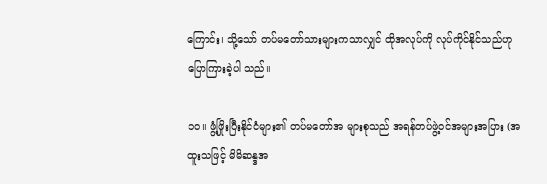ကြောင်း၊ သို့သော် တပ်မတော်သားများကသာလျှင် ထိုအလုပ်ကို လုပ်ကိုင်နိုင်သည်ဟု ပြောကြားခဲ့ပါ သည်။

၁၀။ ဖွံ့ဖြိုးပြီးနိုင်ငံများ၏ တပ်မတော်အ များစုသည် အရန်တပ်ဖွဲ့ဝင်အများအပြား (အထူးသဖြင့် မိမိဆန္ဒအ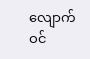လျောက်ဝင်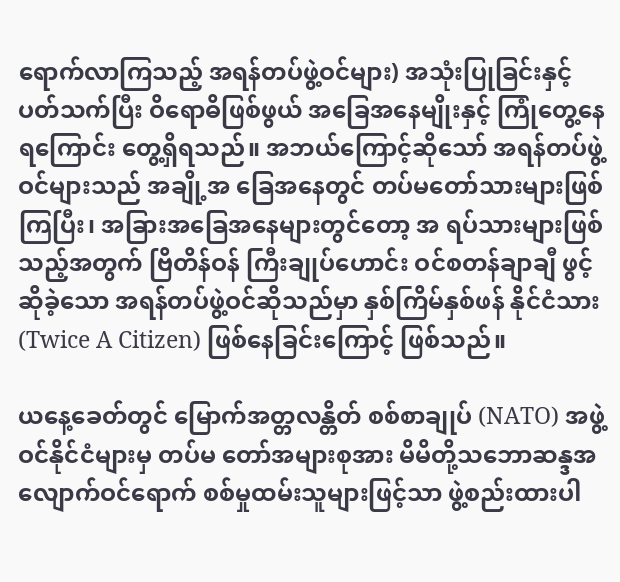ရောက်လာကြသည့် အရန်တပ်ဖွဲ့ဝင်များ) အသုံးပြုခြင်းနှင့် ပတ်သက်ပြီး ဝိရောဓိဖြစ်ဖွယ် အခြေအနေမျိုးနှင့် ကြုံတွေ့နေရကြောင်း တွေ့ရှိရသည်။ အဘယ်ကြောင့်ဆိုသော် အရန်တပ်ဖွဲ့ဝင်များသည် အချို့အ ခြေအနေတွင် တပ်မတော်သားများဖြစ်ကြပြီး၊ အခြားအခြေအနေများတွင်တော့ အ ရပ်သားများဖြစ်သည့်အတွက် ဗြိတိန်ဝန် ကြီးချုပ်ဟောင်း ဝင်စတန်ချာချီ ဖွင့်ဆိုခဲ့သော အရန်တပ်ဖွဲ့ဝင်ဆိုသည်မှာ နှစ်ကြိမ်နှစ်ဖန် နိုင်ငံသား (Twice A Citizen) ဖြစ်နေခြင်းကြောင့် ဖြစ်သည်။

ယနေ့ခေတ်တွင် မြောက်အတ္တလန္တိတ် စစ်စာချုပ် (NATO) အဖွဲ့ဝင်နိုင်ငံများမှ တပ်မ တော်အများစုအား မိမိတို့သဘောဆန္ဒအ လျောက်ဝင်ရောက် စစ်မှုထမ်းသူများဖြင့်သာ ဖွဲ့စည်းထားပါ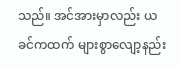သည်။ အင်အားမှာလည်း ယခင်ကထက် များစွာလျော့နည်း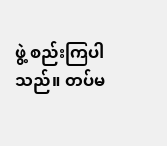ဖွဲ့ စည်းကြပါသည်။ တပ်မ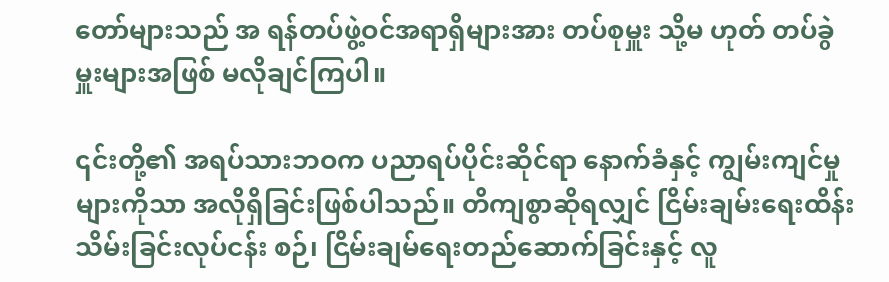တော်များသည် အ ရန်တပ်ဖွဲ့ဝင်အရာရှိများအား တပ်စုမှူး သို့မ ဟုတ် တပ်ခွဲမှူးများအဖြစ် မလိုချင်ကြပါ။

၎င်းတို့၏ အရပ်သားဘဝက ပညာရပ်ပိုင်းဆိုင်ရာ နောက်ခံနှင့် ကျွမ်းကျင်မှုများကိုသာ အလိုရှိခြင်းဖြစ်ပါသည်။ တိကျစွာဆိုရလျှင် ငြိမ်းချမ်းရေးထိန်းသိမ်းခြင်းလုပ်ငန်း စဉ်၊ ငြိမ်းချမ်ရေးတည်ဆောက်ခြင်းနှင့် လူ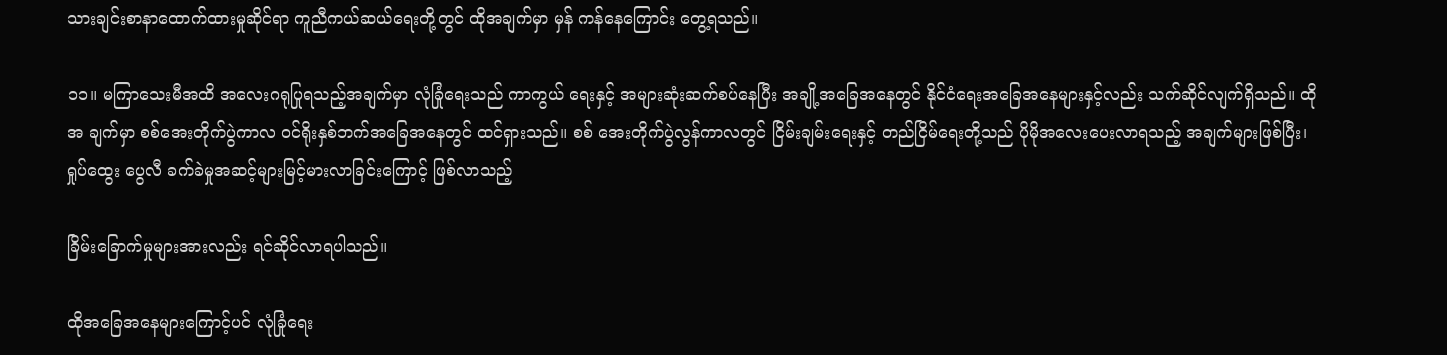သားချင်းစာနာထောက်ထားမှုဆိုင်ရာ ကူညီကယ်ဆယ်ရေးတို့တွင် ထိုအချက်မှာ မှန် ကန်နေကြောင်း တွေ့ရသည်။

၁၁။ မကြာသေးမီအထိ အလေးဂရုပြုရသည့်အချက်မှာ လုံခြုံရေးသည် ကာကွယ် ရေးနှင့် အများဆုံးဆက်စပ်နေပြီး အချို့အခြေအနေတွင် နိုင်ငံရေးအခြေအနေများနှင့်လည်း သက်ဆိုင်လျက်ရှိသည်။ ထိုအ ချက်မှာ စစ်အေးတိုက်ပွဲကာလ ဝင်ရိုးနှစ်ဘက်အခြေအနေတွင် ထင်ရှားသည်။ စစ် အေးတိုက်ပွဲလွန်ကာလတွင် ငြိမ်းချမ်းရေးနှင့် တည်ငြိမ်ရေးတို့သည် ပိုမိုအလေးပေးလာရသည့် အချက်များဖြစ်ပြီး၊ ရှုပ်ထွေး ပွေလီ ခက်ခဲမှုအဆင့်များမြင့်မားလာခြင်းကြောင့် ဖြစ်လာသည့်

ခြိမ်းခြောက်မှုများအားလည်း ရင်ဆိုင်လာရပါသည်။

ထိုအခြေအနေများကြောင့်ပင် လုံခြုံရေး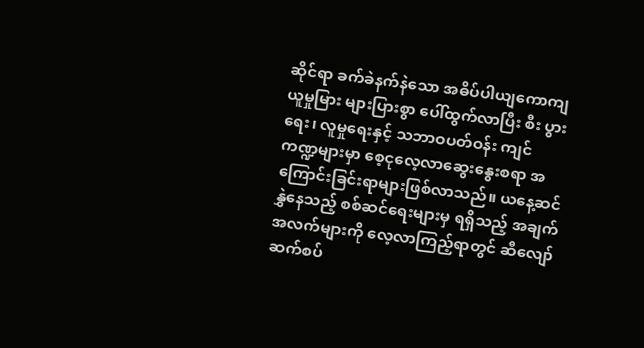ဆိုင်ရာ ခက်ခဲနက်နဲသော အဓိပ်ပါယျကောကျယူမှုမြား များပြားစွာ ပေါ်ထွက်လာပြီး စီး ပွားရေး၊ လူမှုရေးနှင့် သဘာဝပတ်ဝန်း ကျင်ကဏ္ဍများမှာ စေ့ငုလေ့လာဆွေးနွေးစရာ အကြောင်းခြင်းရာများဖြစ်လာသည်။ ယနေ့ဆင်နွှဲနေသည့် စစ်ဆင်ရေးများမှ ရရှိသည့် အချက်အလက်များကို လေ့လာကြည့်ရာတွင် ဆီလျော်ဆက်စပ်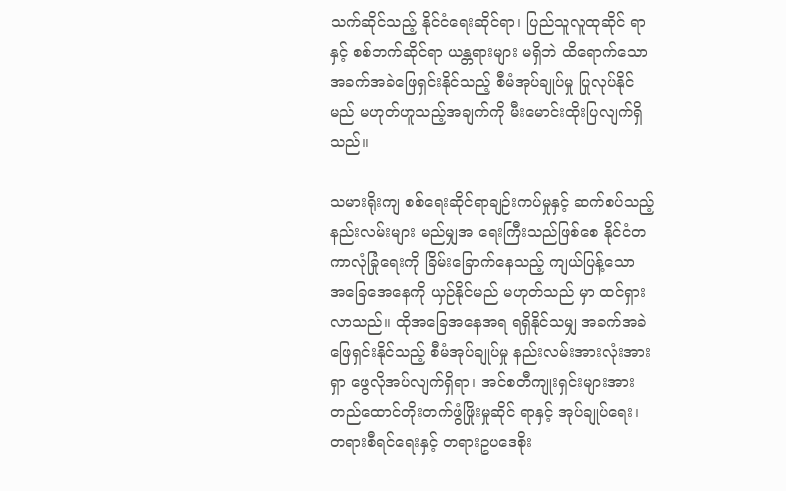သက်ဆိုင်သည့် နိုင်ငံရေးဆိုင်ရာ၊ ပြည်သူလူထုဆိုင် ရာနှင့် စစ်ဘက်ဆိုင်ရာ ယန္တရားများ မရှိဘဲ ထိရောက်သော အခက်အခဲဖြေရှင်းနိုင်သည့် စီမံအုပ်ချုပ်မှု ပြုလုပ်နိုင်မည် မဟုတ်ဟူသည့်အချက်ကို မီးမောင်းထိုးပြလျက်ရှိသည်။

သမားရိုးကျ စစ်ရေးဆိုင်ရာချဉ်းကပ်မှုနှင့် ဆက်စပ်သည့် နည်းလမ်းများ မည်မျှအ ရေးကြီးသည်ဖြစ်စေ နိုင်ငံတကာလုံခြုံရေးကို ခြိမ်းခြောက်နေသည့် ကျယ်ပြန့်သော အခြေအေနေကို ယှဉ်နိုင်မည် မဟုတ်သည် မှာ ထင်ရှားလာသည်။ ထိုအခြေအနေအရ ရရှိနိုင်သမျှ အခက်အခဲဖြေရှင်းနိုင်သည့် စီမံအုပ်ချုပ်မှု နည်းလမ်းအားလုံးအား ရှာ ဖွေလိုအပ်လျက်ရှိရာ၊ အင်စတီကျုးရှင်းများအား တည်ထောင်တိုးတက်ဖွံဖြိုးမှုဆိုင် ရာနှင့် အုပ်ချုပ်ရေး၊ တရားစီရင်ရေးနှင့် တရားဥပဒေစိုး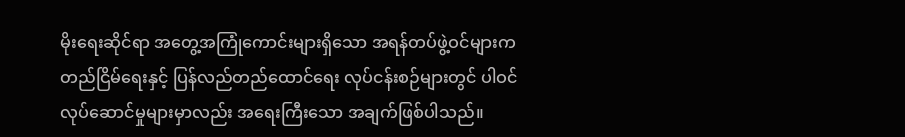မိုးရေးဆိုင်ရာ အတွေ့အကြုံကောင်းများရှိသော အရန်တပ်ဖွဲ့ဝင်များက တည်ငြိမ်ရေးနှင့် ပြန်လည်တည်ထောင်ရေး လုပ်ငန်းစဉ်များတွင် ပါဝင်လုပ်ဆောင်မှုများမှာလည်း အရေးကြီးသော အချက်ဖြစ်ပါသည်။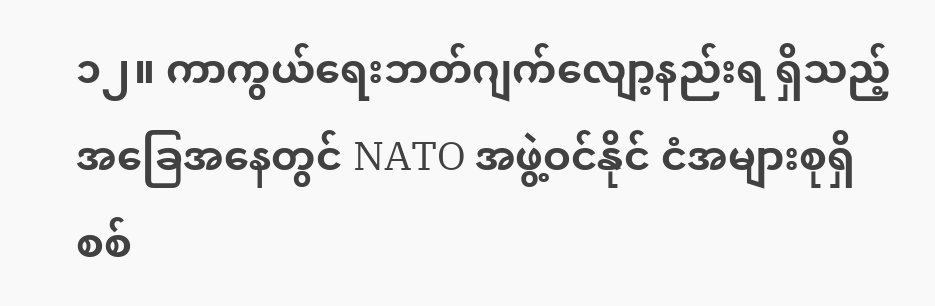၁၂။ ကာကွယ်ရေးဘတ်ဂျက်လျော့နည်းရ ရှိသည့်အခြေအနေတွင် NATO အဖွဲ့ဝင်နိုင် ငံအများစုရှိ စစ်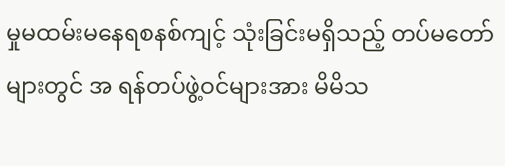မှုမထမ်းမနေရစနစ်ကျင့် သုံးခြင်းမရှိသည့် တပ်မတော်များတွင် အ ရန်တပ်ဖွဲ့ဝင်များအား မိမိသ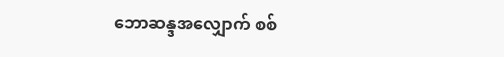ဘောဆန္ဒအလျှောက် စစ်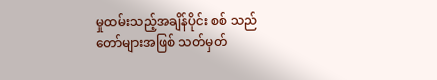မှုထမ်းသည့်အချိန်ပိုင်း စစ် သည်တော်များအဖြစ် သတ်မှတ်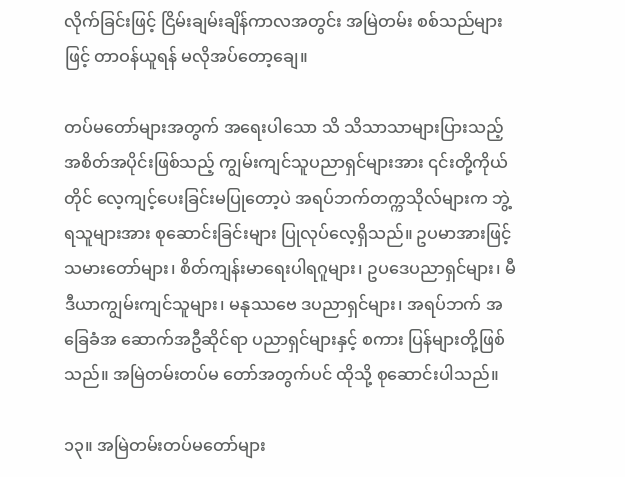လိုက်ခြင်းဖြင့် ငြိမ်းချမ်းချိန်ကာလအတွင်း အမြဲတမ်း စစ်သည်များဖြင့် တာဝန်ယူရန် မလိုအပ်တော့ချေ။

တပ်မတော်များအတွက် အရေးပါသော သိ သိသာသာများပြားသည့် အစိတ်အပိုင်းဖြစ်သည့် ကျွမ်းကျင်သူပညာရှင်များအား ၎င်းတို့ကိုယ်တိုင် လေ့ကျင့်ပေးခြင်းမပြုတော့ပဲ အရပ်ဘက်တက္ကသိုလ်များက ဘွဲ့ရသူများအား စုဆောင်းခြင်းများ ပြုလုပ်လေ့ရှိသည်။ ဥပမာအားဖြင့် သမားတော်များ၊ စိတ်ကျန်းမာရေးပါရဂူများ၊ ဥပဒေပညာရှင်များ၊ မီဒီယာကျွမ်းကျင်သူများ၊ မနုဿဗေ ဒပညာရှင်များ၊ အရပ်ဘက် အခြေခံအ ဆောက်အဦဆိုင်ရာ ပညာရှင်များနှင့် စကား ပြန်များတို့ဖြစ်သည်။ အမြဲတမ်းတပ်မ တော်အတွက်ပင် ထိုသို့ စုဆောင်းပါသည်။

၁၃။ အမြဲတမ်းတပ်မတော်များ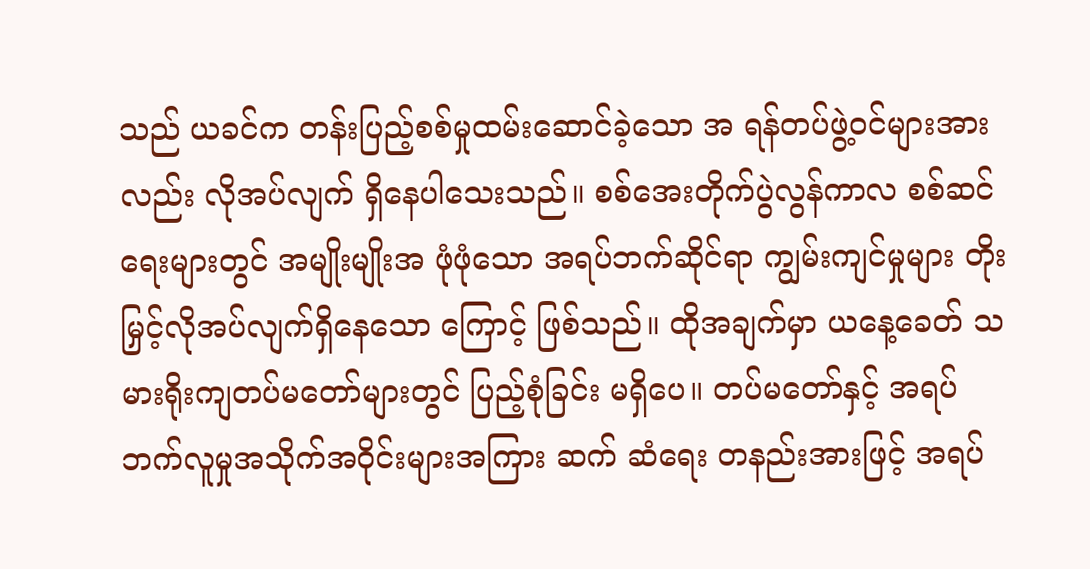သည် ယခင်က တန်းပြည့်စစ်မှုထမ်းဆောင်ခဲ့သော အ ရန်တပ်ဖွဲ့ဝင်များအားလည်း လိုအပ်လျက် ရှိနေပါသေးသည်။ စစ်အေးတိုက်ပွဲလွန်ကာလ စစ်ဆင်ရေးများတွင် အမျိုးမျိုးအ ဖုံဖုံသော အရပ်ဘက်ဆိုင်ရာ ကျွမ်းကျင်မှုများ တိုးမြှင့်လိုအပ်လျက်ရှိနေသော ကြောင့် ဖြစ်သည်။ ထိုအချက်မှာ ယနေ့ခေတ် သမားရိုးကျတပ်မတော်များတွင် ပြည့်စုံခြင်း မရှိပေ။ တပ်မတော်နှင့် အရပ်ဘက်လူမှုအသိုက်အဝိုင်းများအကြား ဆက် ဆံရေး တနည်းအားဖြင့် အရပ်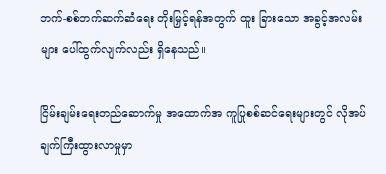ဘက်-စစ်ဘက်ဆက်ဆံရေး တိုးမြှင့်ရန်အတွက် ထူး ခြားသော အခွင့်အလမ်းများ ပေါ်ထွက်လျက်လည်း ရှိနေသည်။

ငြိမ်းချမ်းရေးတည်ဆောက်မှု အထောက်အ ကူပြုစစ်ဆင်ရေးများတွင် လိုအပ်ချက်ကြီးထွားလာမှုမှာ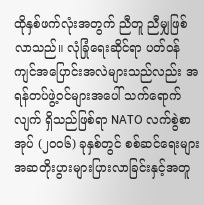ထိုနှစ်ဖက်လုံးအတွက် ညီတူ ညီမျှဖြစ်လာသည်။ လုံခြုံရေးဆိုင်ရာ ပတ်ဝန်ကျင်အပြောင်းအလဲများသည်လည်း အ ရန်တပ်ဖွဲ့ဝင်များအပေါ် သက်ရောက်လျက် ရှိသည်ဖြစ်ရာ NATO လက်စွဲစာအုပ် (၂၀၀၆) ခုနှစ်တွင် စစ်ဆင်ရေးများ အဆတိုးပွားများပြားလာခြင်းနှင့်အတူ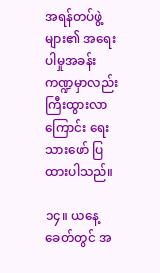အရန်တပ်ဖွဲ့များ၏ အရေးပါမှုအခန်းကဏ္ဍမှာလည်း ကြီးထွားလာကြောင်း ရေးသားဖော် ပြထားပါသည်။

၁၄။ ယနေ့ခေတ်တွင် အ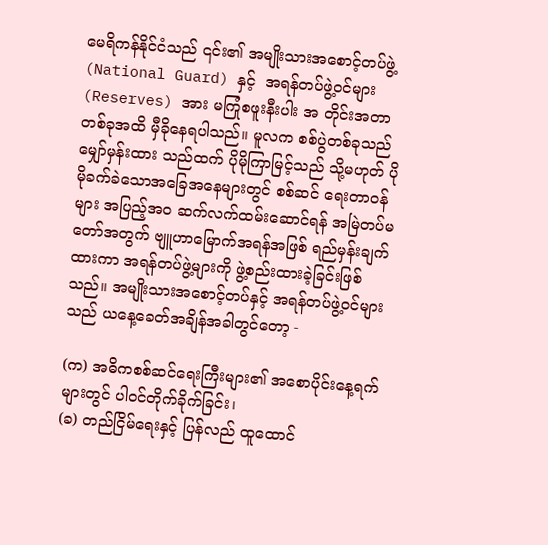မေရိကန်နိုင်ငံသည် ၎င်း၏ အမျိုးသားအစောင့်တပ်ဖွဲ့ (National Guard) နှင့်  အရန်တပ်ဖွဲ့ဝင်များ (Reserves) အား မကြုံစဖူးနီးပါး အ တိုင်းအတာတစ်ခုအထိ မှီခိုနေရပါသည်။ မူလက စစ်ပွဲတစ်ခုသည် မျှော်မှန်းထား သည်ထက် ပိုမိုကြာမြင့်သည် သို့မဟုတ် ပိုမိုခက်ခဲသောအခြေအနေများတွင် စစ်ဆင် ရေးတာဝန်များ အပြည့်အဝ ဆက်လက်ထမ်းဆောင်ရန် အမြဲတပ်မတော်အတွက် ဗျူဟာမြောက်အရန်အဖြစ် ရည်မှန်းချက်ထားကာ အရန်တပ်ဖွဲ့များကို ဖွဲ့စည်းထားခဲ့ခြင်းဖြစ်သည်။ အမျိုးသားအစောင့်တပ်နှင့် အရန်တပ်ဖွဲ့ဝင်များသည် ယနေ့ခေတ်အချိန်အခါတွင်တော့ -

(က) အဓိကစစ်ဆင်ရေးကြီးများ၏ အစောပိုင်းနေ့ရက်များတွင် ပါဝင်တိုက်ခိုက်ခြင်း၊
(ခ) တည်ငြိမ်ရေးနှင့် ပြန်လည် ထူထောင်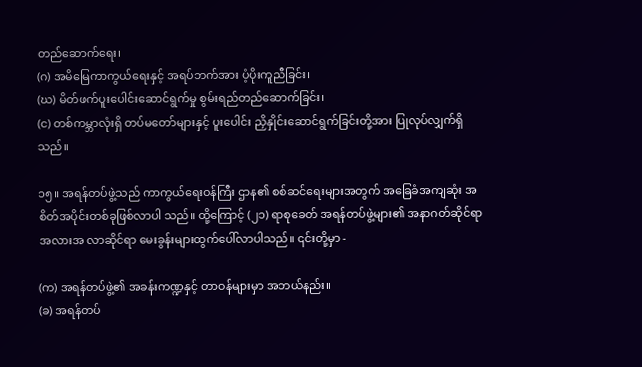တည်ဆောက်ရေး၊
(ဂ) အမိမြေကာကွယ်ရေးနှင့် အရပ်ဘက်အား ပံ့ပိုးကူညီခြင်း၊
(ဃ) မိတ်ဖက်ပူးပေါင်းဆောင်ရွက်မှု စွမ်းရည်တည်ဆောက်ခြင်း၊
(င) တစ်ကမ္ဘာလုံးရှိ တပ်မတော်များနှင့် ပူးပေါင်း ညှိနှိုင်းဆောင်ရွက်ခြင်းတို့အား ပြုလုပ်လျှက်ရှိသည်။

၁၅။ အရန်တပ်ဖွဲ့သည် ကာကွယ်ရေးဝန်ကြီး ဌာန၏ စစ်ဆင်ရေးများအတွက် အခြေခံအကျဆုံး အစိတ်အပိုင်းတစ်ခုဖြစ်လာပါ သည်။ ထို့ကြောင့် (၂၁) ရာစုခေတ် အရန်တပ်ဖွဲ့များ၏ အနာဂတ်ဆိုင်ရာ အလားအ လာဆိုင်ရာ မေးခွန်းများထွက်ပေါ်လာပါသည်။ ၎င်းတို့မှာ -

(က) အရန်တပ်ဖွဲ့၏ အခန်းကဏ္ဍနှင့် တာဝန်များမှာ အဘယ်နည်း။
(ခ) အရန်တပ်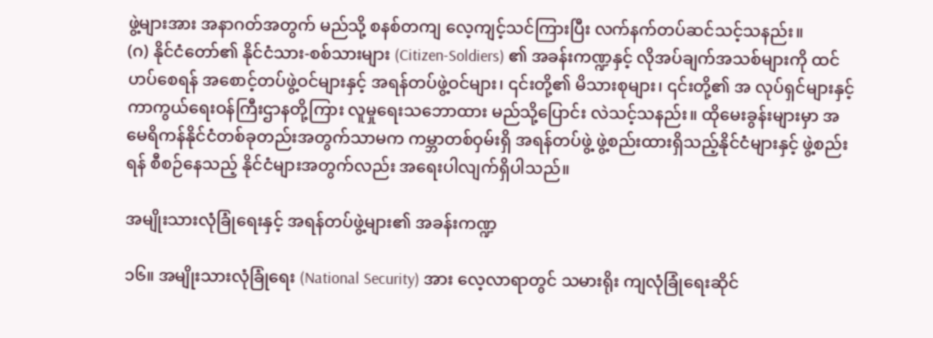ဖွဲ့များအား အနာဂတ်အတွက် မည်သို့ စနစ်တကျ လေ့ကျင့်သင်ကြားပြီး လက်နက်တပ်ဆင်သင့်သနည်း။
(ဂ) နိုင်ငံတော်၏ နိုင်ငံသား-စစ်သားများ (Citizen-Soldiers) ၏ အခန်းကဏ္ဍနှင့် လိုအပ်ချက်အသစ်များကို ထင်ဟပ်စေရန် အစောင့်တပ်ဖွဲ့ဝင်များနှင့် အရန်တပ်ဖွဲ့ဝင်များ၊ ၎င်းတို့၏ မိသားစုများ၊ ၎င်းတို့၏ အ လုပ်ရှင်များနှင့် ကာကွယ်ရေးဝန်ကြီးဌာနတို့ကြား လူမှုရေးသဘောထား မည်သို့ပြောင်း လဲသင့်သနည်း။ ထိုမေးခွန်းများမှာ အမေရိကန်နိုင်ငံတစ်ခုတည်းအတွက်သာမက ကမ္ဘာတစ်ဝှမ်းရှိ အရန်တပ်ဖွဲ့ ဖွဲ့စည်းထားရှိသည့်နိုင်ငံများနှင့် ဖွဲ့စည်းရန် စီစဉ်နေသည့် နိုင်ငံများအတွက်လည်း အရေးပါလျက်ရှိပါသည်။

အမျိုးသားလုံခြုံရေးနှင့် အရန်တပ်ဖွဲ့များ၏ အခန်းကဏ္ဍ

၁၆။ အမျိုးသားလုံခြုံရေး (National Security) အား လေ့လာရာတွင် သမားရိုး ကျလုံခြုံရေးဆိုင်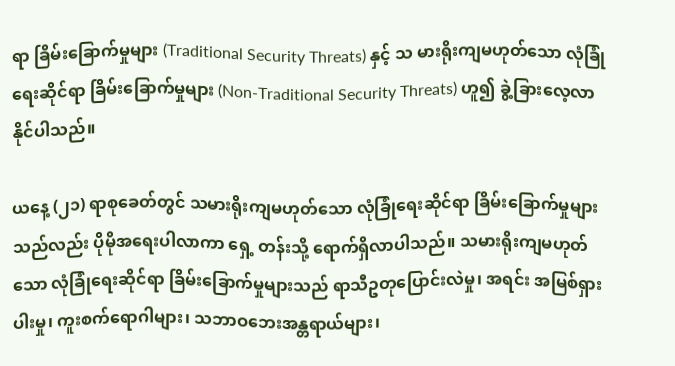ရာ ခြိမ်းခြောက်မှုများ (Traditional Security Threats) နှင့် သ မားရိုးကျမဟုတ်သော လုံခြုံရေးဆိုင်ရာ ခြိမ်းခြောက်မှုများ (Non-Traditional Security Threats) ဟူ၍ ခွဲ့ခြားလေ့လာနိုင်ပါသည်။

ယနေ့ (၂၁) ရာစုခေတ်တွင် သမားရိုးကျမဟုတ်သော လုံခြုံရေးဆိုင်ရာ ခြိမ်းခြောက်မှုများသည်လည်း ပိုမိုအရေးပါလာကာ ရှေ့ တန်းသို့ ရောက်ရှိလာပါသည်။ သမားရိုးကျမဟုတ်သော လုံခြုံရေးဆိုင်ရာ ခြိမ်းခြောက်မှုများသည် ရာသီဥတုပြောင်းလဲမှု၊ အရင်း အမြစ်ရှားပါးမှု၊ ကူးစက်ရောဂါများ၊ သဘာဝဘေးအန္တရာယ်များ၊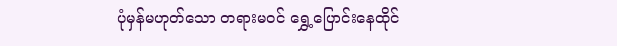ပုံမှန်မဟုတ်သော တရားမဝင် ရွှေ့ပြောင်းနေထိုင်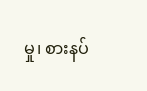မှု၊ စားနပ်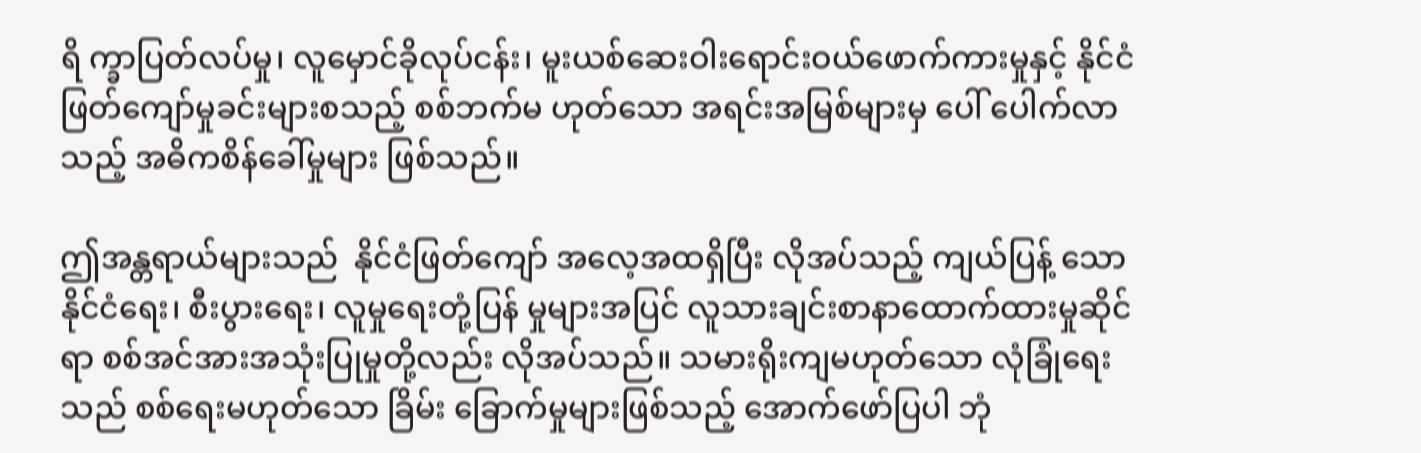ရိ က္ခာပြတ်လပ်မှု၊ လူမှောင်ခိုလုပ်ငန်း၊ မူးယစ်ဆေးဝါးရောင်းဝယ်ဖောက်ကားမှုနှင့် နိုင်ငံဖြတ်ကျော်မှုခင်းများစသည့် စစ်ဘက်မ ဟုတ်သော အရင်းအမြစ်များမှ ပေါ် ပေါက်လာသည့် အဓိကစိန်ခေါ်မှုများ ဖြစ်သည်။

ဤအန္တရာယ်များသည်  နိုင်ငံဖြတ်ကျော် အလေ့အထရှိပြီး လိုအပ်သည့် ကျယ်ပြန့် သော နိုင်ငံရေး၊ စီးပွားရေး၊ လူမှုရေးတုံ့ပြန် မှုများအပြင် လူသားချင်းစာနာထောက်ထားမှုဆိုင်ရာ စစ်အင်အားအသုံးပြုမှုတို့လည်း လိုအပ်သည်။ သမားရိုးကျမဟုတ်သော လုံခြုံရေးသည် စစ်ရေးမဟုတ်သော ခြိမ်း ခြောက်မှုများဖြစ်သည့် အောက်ဖော်ပြပါ ဘုံ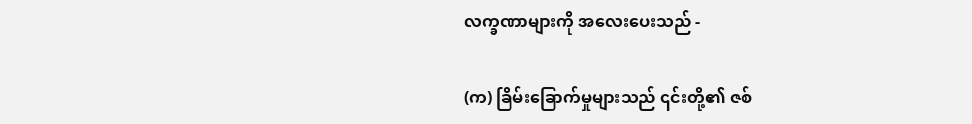လက္ခဏာများကို အလေးပေးသည် -

(က) ခြိမ်းခြောက်မှုများသည် ၎င်းတို့၏ ဇစ်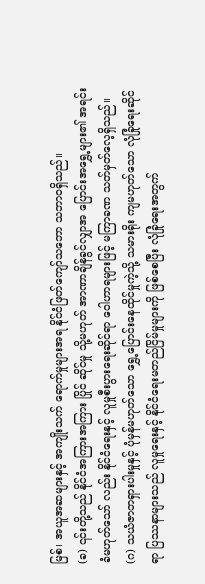မြစ်၊ အယူအဆများနှင့် အကျိုးသက် ရောက်မှုများအရ နိုင်ငံဖြတ်ကျော်သဘော သဘာဝရှိသည်။
(ခ) ၎င်းတို့သည် နိုင်ငံအကြားအကြား ပြိုင် ဆိုင်မှု သို့မဟုတ် အာဏာချိန်ခွင်လျှာအ ပြောင်းအရွှေ့များ၏ အရင်းခံမဟုတ်သော် လည်း နိုင်ငံရေးနှင့် လူမှုစီးပွားရေးဆိုင်ရာ ဝေါဟာရများဖြင့် မကြာခဏ သတ်မှတ်လေ့ရှိသည်။
(ဂ) သယံဇာတရှားပါးမှုနှင့် ပုံမှန်မဟုတ်သော ရွှေ့ပြောင်းနေထိုင်မှုကဲ့သို့ သမားရိုး ကျမဟုတ်သော လုံခြုံရေးဆိုင်ရာ ပြဿနာများသည် လူမှုရေးနှင့် နိုင်ငံရေးမတည်ငြိမ်မှုများကို ဖြစ်စေပြီး လုံခြုံရေးအတွက်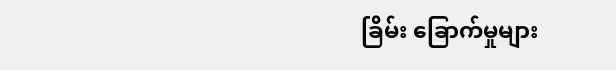ခြိမ်း ခြောက်မှုများ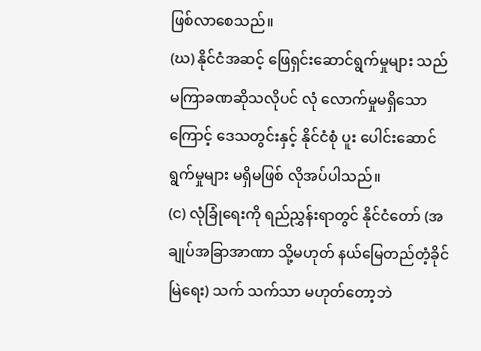ဖြစ်လာစေသည်။
(ဃ) နိုင်ငံအဆင့် ဖြေရှင်းဆောင်ရွက်မှုများ သည် မကြာခဏဆိုသလိုပင် လုံ လောက်မှုမရှိသောကြောင့် ဒေသတွင်းနှင့် နိုင်ငံစုံ ပူး ပေါင်းဆောင်ရွက်မှုများ မရှိမဖြစ် လိုအပ်ပါသည်။
(င) လုံခြုံရေးကို ရည်ညွှန်းရာတွင် နိုင်ငံတော် (အချုပ်အခြာအာဏာ သို့မဟုတ် နယ်မြေတည်တံ့ခိုင်မြဲရေး) သက် သက်သာ မဟုတ်တော့ဘဲ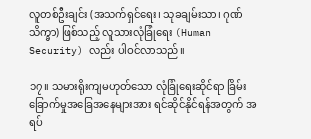လူတစ်ဦးချင်း (အသက်ရှင်ရေး၊ သုခချမ်းသာ၊ ဂုဏ် သိက္ခာ) ဖြစ်သည့် လူသားလုံခြုံရေး (Human Security) လည်း ပါဝင်လာသည်။

၁၇။ သမားရိုးကျမဟုတ်သော လုံခြုံရေးဆိုင်ရာ ခြိမ်းခြောက်မှုအခြေအနေများအား ရင်ဆိုင်နိုင်ရန်အတွက် အရပ်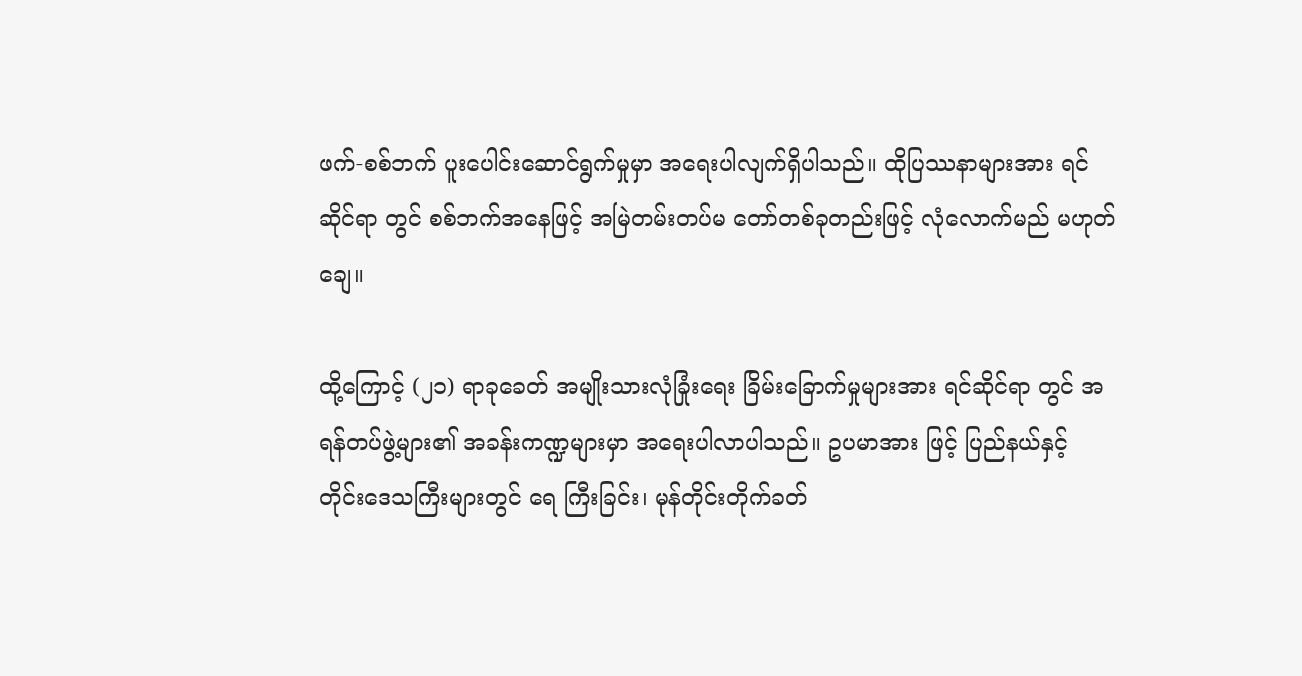ဖက်-စစ်ဘက် ပူးပေါင်းဆောင်ရွက်မှုမှာ အရေးပါလျက်ရှိပါသည်။ ထိုပြဿနာများအား ရင်ဆိုင်ရာ တွင် စစ်ဘက်အနေဖြင့် အမြဲတမ်းတပ်မ တော်တစ်ခုတည်းဖြင့် လုံလောက်မည် မဟုတ်ချေ။

ထို့ကြောင့် (၂၁) ရာခုခေတ် အမျိုးသားလုံခြုံးရေး ခြိမ်းခြောက်မှုများအား ရင်ဆိုင်ရာ တွင် အရန်တပ်ဖွဲ့များ၏ အခန်းကဏ္ဍများမှာ အရေးပါလာပါသည်။ ဥပမာအား ဖြင့် ပြည်နယ်နှင့် တိုင်းဒေသကြီးများတွင် ရေ ကြီးခြင်း၊ မုန်တိုင်းတိုက်ခတ်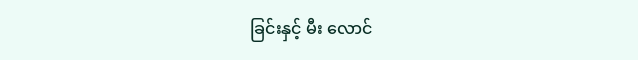ခြင်းနှင့် မီး လောင်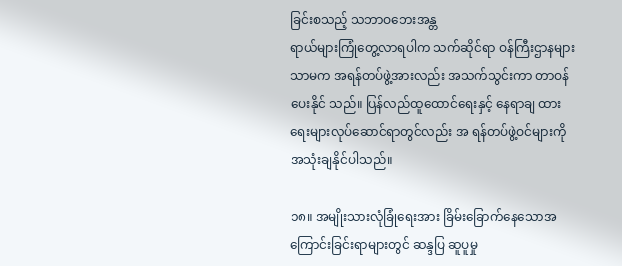ခြင်းစသည့် သဘာဝဘေးအန္တ
ရာယ်များကြုံတွေ့လာရပါက သက်ဆိုင်ရာ ဝန်ကြီးဌာနများသာမက အရန်တပ်ဖွဲ့အားလည်း အသက်သွင်းကာ တာဝန်ပေးနိုင် သည်။ ပြန်လည်ထူထောင်ရေးနှင့် နေရာချ ထားရေးများလုပ်ဆောင်ရာတွင်လည်း အ ရန်တပ်ဖွဲ့ဝင်များကို အသုံးချနိုင်ပါသည်။

၁၈။ အမျိုးသားလုံခြုံရေးအား ခြိမ်းခြောက်နေသောအကြောင်းခြင်းရာများတွင် ဆန္ဒပြ ဆူပူမှု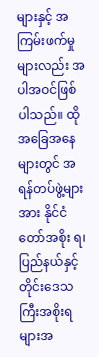များနှင့် အကြမ်းဖက်မှုများလည်း အ ပါအဝင်ဖြစ်ပါသည်။ ထိုအခြေအနေများတွင် အရန်တပ်ဖွဲ့များအား နိုင်ငံတော်အစိုး ရ၊ ပြည်နယ်နှင့် တိုင်းဒေသကြီးအစိုးရများအ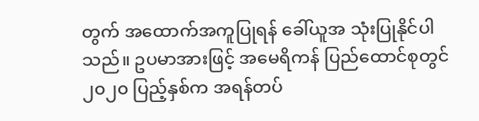တွက် အထောက်အကူပြုရန် ခေါ်ယူအ သုံးပြုနိုင်ပါသည်။ ဥပမာအားဖြင့် အမေရိကန် ပြည်ထောင်စုတွင် ၂၀၂၀ ပြည့်နှစ်က အရန်တပ်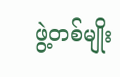ဖွဲ့တစ်မျိုး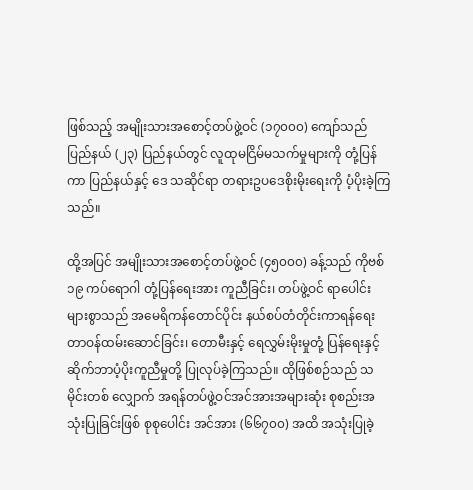ဖြစ်သည့် အမျိုးသားအစောင့်တပ်ဖွဲ့ဝင် (၁၇၀၀၀) ကျော်သည် ပြည်နယ် (၂၃) ပြည်နယ်တွင် လူထုမငြိမ်မသက်မှုများကို တုံ့ပြန်ကာ ပြည်နယ်နှင့် ဒေ သဆိုင်ရာ တရားဥပဒေစိုးမိုးရေးကို ပံ့ပိုးခဲ့ကြသည်။

ထို့အပြင် အမျိုးသားအစောင့်တပ်ဖွဲ့ဝင် (၄၅၀၀၀) ခန့်သည် ကိုဗစ် ၁၉ ကပ်ရောဂါ တုံ့ပြန်ရေးအား ကူညီခြင်း၊ တပ်ဖွဲ့ဝင် ရာပေါင်းများစွာသည် အမေရိကန်တောင်ပိုင်း နယ်စပ်တံတိုင်းကာရန်ရေး တာဝန်ထမ်းဆောင်ခြင်း၊ တောမီးနှင့် ရေလွှမ်းမိုးမှုတုံ့ ပြန်ရေးနှင့် ဆိုက်ဘာပံ့ပိုးကူညီမှုတို့ ပြုလုပ်ခဲ့ကြသည်။ ထိုဖြစ်စဉ်သည် သမိုင်းတစ် လျှောက် အရန်တပ်ဖွဲ့ဝင်အင်အားအများဆုံး စုစည်းအသုံးပြုခြင်းဖြစ် စုစုပေါင်း အင်အား (၆၆၇၀၀) အထိ အသုံးပြုခဲ့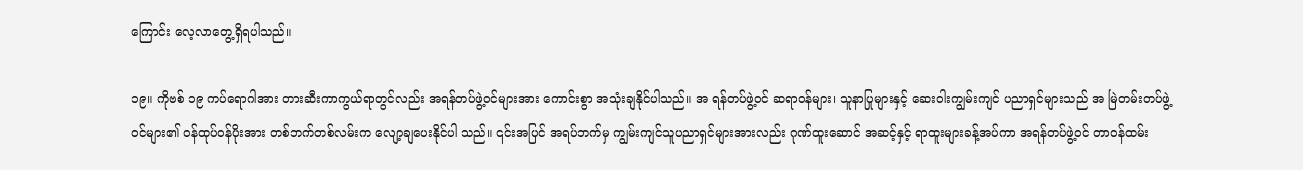ကြောင်း လေ့လာတွေ့ရှိရပါသည်။

၁၉။ ကိုဗစ် ၁၉ ကပ်ရောဂါအား တားဆီးကာကွယ်ရာတွင်လည်း အရန်တပ်ဖွဲ့ဝင်များအား ကောင်းစွာ အသုံးချနိုင်ပါသည်။ အ ရန်တပ်ဖွဲ့ဝင် ဆရာဝန်များ၊ သူနာပြုများနှင့် ဆေးဝါးကျွမ်းကျင် ပညာရှင်များသည် အ မြဲတမ်းတပ်ဖွဲ့ဝင်များ၏ ဝန်ထုပ်ဝန်ပိုးအား တစ်ဘက်တစ်လမ်းက လျော့ချပေးနိုင်ပါ သည်။ ၎င်းအပြင် အရပ်ဘက်မှ ကျွမ်းကျင်သူပညာရှင်များအားလည်း ဂုဏ်ထူးဆောင် အဆင့်နှင့် ရာထူးများခန့်အပ်ကာ အရန်တပ်ဖွဲ့ဝင် တာဝန်ထမ်း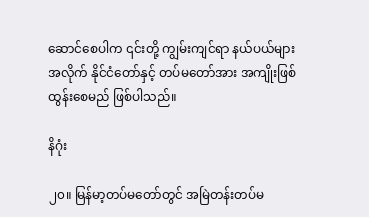ဆောင်စေပါက ၎င်းတို့ ကျွမ်းကျင်ရာ နယ်ပယ်များအလိုက် နိုင်ငံတော်နှင့် တပ်မတော်အား အကျိုးဖြစ် ထွန်းစေမည် ဖြစ်ပါသည်။

နိဂုံး

၂၀။ မြန်မာ့တပ်မတော်တွင် အမြဲတန်းတပ်မ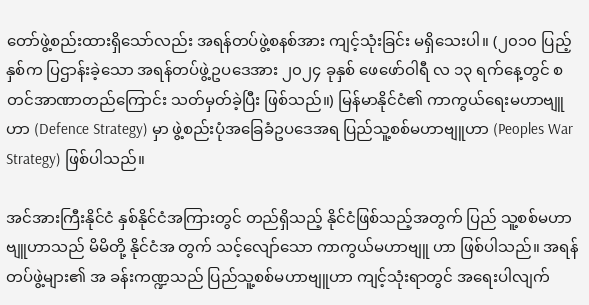တော်ဖွဲ့စည်းထားရှိသော်လည်း အရန်တပ်ဖွဲ့စနစ်အား ကျင့်သုံးခြင်း မရှိသေးပါ။ (၂၀၁၀ ပြည့်နှစ်က ပြဌာန်းခဲ့သော အရန်တပ်ဖွဲ့ဥပဒေအား ၂၀၂၄ ခုနှစ် ဖေဖော်ဝါရီ လ ၁၃ ရက်နေ့တွင် စတင်အာဏာတည်ကြောင်း သတ်မှတ်ခဲ့ပြီး ဖြစ်သည်။) မြန်မာနိုင်ငံ၏ ကာကွယ်ရေးမဟာဗျူဟာ (Defence Strategy) မှာ ဖွဲ့စည်းပုံအခြေခံဥပဒေအရ ပြည်သူ့စစ်မဟာဗျူဟာ (Peoples War Strategy) ဖြစ်ပါသည်။

အင်အားကြီးနိုင်ငံ နှစ်နိုင်ငံအကြားတွင် တည်ရှိသည့် နိုင်ငံဖြစ်သည့်အတွက် ပြည် သူ့စစ်မဟာဗျူဟာသည် မိမိတို့ နိုင်ငံအ တွက် သင့်လျော်သော ကာကွယ်မဟာဗျူ ဟာ ဖြစ်ပါသည်။ အရန်တပ်ဖွဲ့များ၏ အ ခန်းကဏ္ဍသည် ပြည်သူ့စစ်မဟာဗျူဟာ ကျင့်သုံးရာတွင် အရေးပါလျက်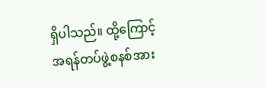ရှိပါသည်။ ထို့ကြောင့်  အရန်တပ်ဖွဲ့စနစ်အား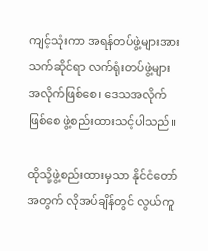ကျင့်သုံးကာ အရန်တပ်ဖွဲ့များအား သက်ဆိုင်ရာ လက်ရုံးတပ်ဖွဲ့များအလိုက်ဖြစ်စေ၊ ဒေသအလိုက်ဖြစ်စေ ဖွဲ့စည်းထားသင့်ပါသည်။

ထိုသို့ဖွဲ့စည်းထားမှသာ နိုင်ငံတော်အတွက် လိုအပ်ချိန်တွင် လွယ်ကူ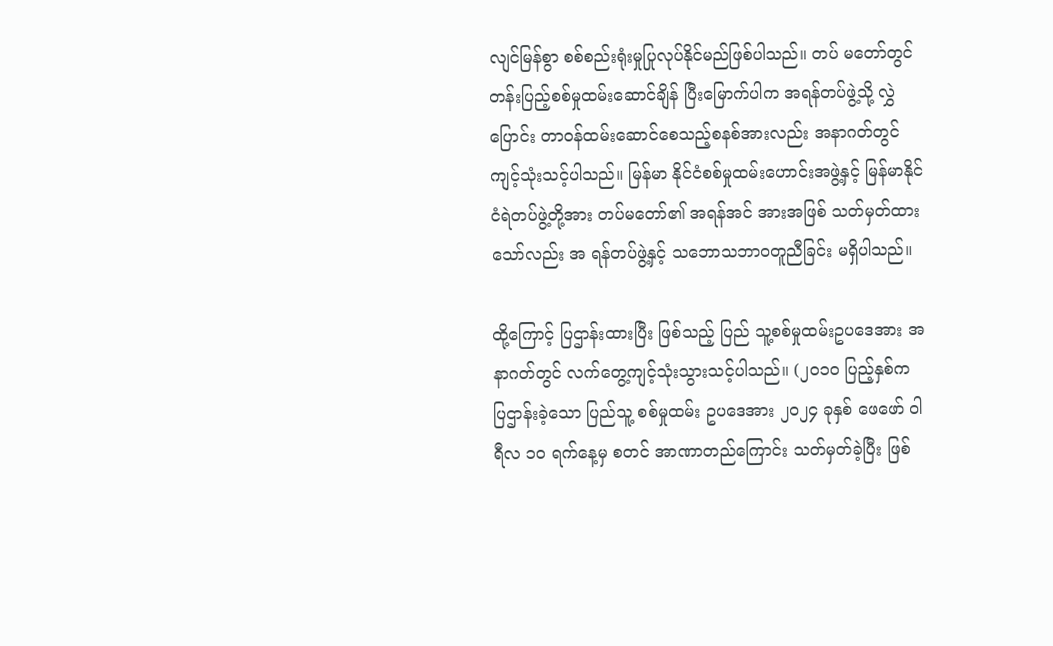လျင်မြန်စွာ စစ်စည်းရုံးမှုပြုလုပ်နိုင်မည်ဖြစ်ပါသည်။ တပ် မတော်တွင် တန်းပြည့်စစ်မှုထမ်းဆောင်ချိန် ပြီးမြောက်ပါက အရန်တပ်ဖွဲ့သို့ လွှဲပြောင်း တာဝန်ထမ်းဆောင်စေသည့်စနစ်အားလည်း အနာဂတ်တွင် ကျင့်သုံးသင့်ပါသည်။ မြန်မာ နိုင်ငံစစ်မှုထမ်းဟောင်းအဖွဲ့နှင့် မြန်မာနိုင်ငံရဲတပ်ဖွဲ့တို့အား တပ်မတော်၏ အရန်အင် အားအဖြစ် သတ်မှတ်ထားသော်လည်း အ ရန်တပ်ဖွဲ့နှင့် သဘောသဘာဝတူညီခြင်း မရှိပါသည်။

ထို့ကြောင့် ပြဌာန်းထားပြီး ဖြစ်သည့် ပြည် သူ့စစ်မှုထမ်းဥပဒေအား အနာဂတ်တွင် လက်တွေ့ကျင့်သုံးသွားသင့်ပါသည်။ (၂၀၁၀ ပြည့်နှစ်က ပြဌာန်းခဲ့သော ပြည်သူ့ စစ်မှုထမ်း ဥပဒေအား ၂၀၂၄ ခုနှစ် ဖေဖော် ဝါရီလ ၁၀ ရက်နေ့မှ စတင် အာဏာတည်ကြောင်း သတ်မှတ်ခဲ့ပြီး ဖြစ်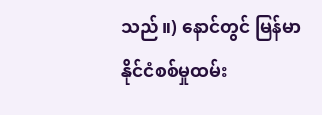သည်။) နောင်တွင် မြန်မာနိုင်ငံစစ်မှုထမ်း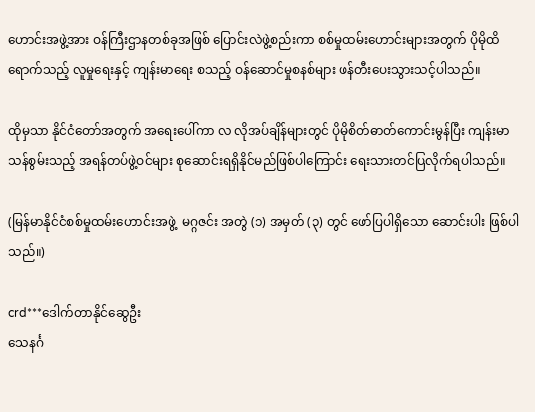ဟောင်းအဖွဲ့အား ဝန်ကြီးဌာနတစ်ခုအဖြစ် ပြောင်းလဲဖွဲ့စည်းကာ စစ်မှုထမ်းဟောင်းများအတွက် ပိုမိုထိရောက်သည့် လူမှုရေးနှင့် ကျန်းမာရေး စသည့် ဝန်ဆောင်မှုစနစ်များ ဖန်တီးပေးသွားသင့်ပါသည်။

ထိုမှသာ နိုင်ငံတော်အတွက် အရေးပေါ်ကာ လ လိုအပ်ချိန်များတွင် ပိုမိုစိတ်ဓာတ်ကောင်းမွန်ပြီး ကျန်းမာသန်စွမ်းသည့် အရန်တပ်ဖွဲ့ဝင်များ စုဆောင်းရရှိနိုင်မည်ဖြစ်ပါကြောင်း ရေးသားတင်ပြလိုက်ရပါသည်။

(မြန်မာနိုင်ငံစစ်မှုထမ်းဟောင်းအဖွဲ့  မဂ္ဂဇင်း အတွဲ (၁) အမှတ် (၃) တွင် ဖော်ပြပါရှိသော ဆောင်းပါး ဖြစ်ပါသည်။)

crd***ဒေါက်တာနိုင်ဆွေဦး
သေနင်္ဂ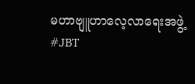မဟာဗျူဟာလေ့လာရေးအဖွဲ့
#JBT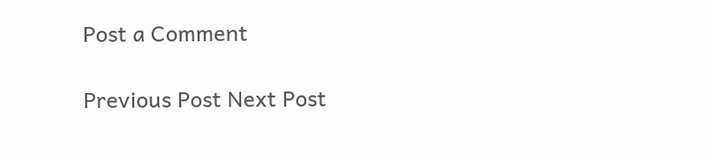Post a Comment

Previous Post Next Post